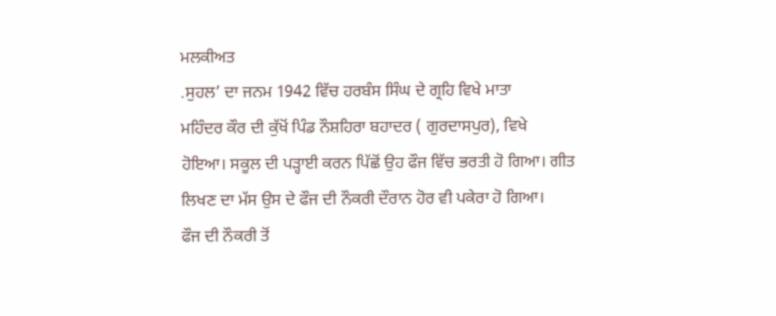ਮਲਕੀਅਤ
.ਸੁਹਲ’ ਦਾ ਜਨਮ 1942 ਵਿੱਚ ਹਰਬੰਸ ਸਿੰਘ ਦੇ ਗ੍ਰਹਿ ਵਿਖੇ ਮਾਤਾ
ਮਹਿੰਦਰ ਕੌਰ ਦੀ ਕੁੱਖੋਂ ਪਿੰਡ ਨੌਸ਼ਹਿਰਾ ਬਹਾਦਰ ( ਗੁਰਦਾਸਪੁਰ), ਵਿਖੇ
ਹੋਇਆ। ਸਕੂਲ ਦੀ ਪੜ੍ਹਾਈ ਕਰਨ ਪਿੱਛੋਂ ਉਹ ਫੌਜ ਵਿੱਚ ਭਰਤੀ ਹੋ ਗਿਆ। ਗੀਤ
ਲਿਖਣ ਦਾ ਮੱਸ ਉਸ ਦੇ ਫੌਜ ਦੀ ਨੌਕਰੀ ਦੌਰਾਨ ਹੋਰ ਵੀ ਪਕੇਰਾ ਹੋ ਗਿਆ।
ਫੌਜ ਦੀ ਨੌਕਰੀ ਤੋਂ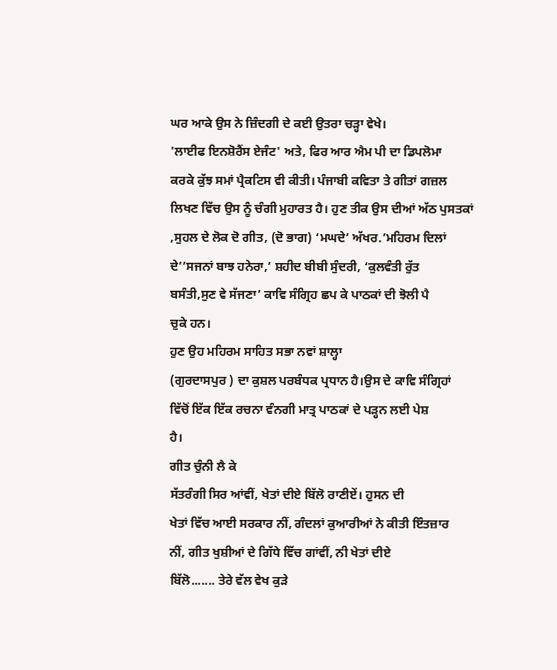ਘਰ ਆਕੇ ਉਸ ਨੇ ਜ਼ਿੰਦਗੀ ਦੇ ਕਈ ਉਤਰਾ ਚੜ੍ਹਾ ਵੇਖੇ।
'ਲਾਈਫ ਇਨਸ਼ੋਰੈਂਸ ਏਜੰਟ' ਅਤੇ, ਫਿਰ ਆਰ ਐਮ ਪੀ ਦਾ ਡਿਪਲੋਮਾ
ਕਰਕੇ ਕੁੱਝ ਸਮਾਂ ਪ੍ਰੈਕਟਿਸ ਵੀ ਕੀਤੀ। ਪੰਜਾਬੀ ਕਵਿਤਾ ਤੇ ਗੀਤਾਂ ਗਜ਼ਲ
ਲਿਖਣ ਵਿੱਚ ਉਸ ਨੂੰ ਚੰਗੀ ਮੁਹਾਰਤ ਹੈ। ਹੁਣ ਤੀਕ ਉਸ ਦੀਆਂ ਅੱਠ ਪੁਸਤਕਾਂ
,ਸੁਹਲ ਦੇ ਲੋਕ ਦੋ ਗੀਤ, (ਦੋ ਭਾਗ) ‘ਮਘਦੇ’ ਅੱਖਰ.’ਮਹਿਰਮ ਦਿਲਾਂ
ਦੇ’’ਸਜਨਾਂ ਬਾਝ ਹਨੇਰਾ,’ ਸ਼ਹੀਦ ਬੀਬੀ ਸੁੰਦਰੀ, ‘ਕੁਲਵੰਤੀ ਰੁੱਤ
ਬਸੰਤੀ,ਸੁਣ ਵੇ ਸੱਜਣਾ’ ਕਾਵਿ ਸੰਗ੍ਰਿਹ ਛਪ ਕੇ ਪਾਠਕਾਂ ਦੀ ਝੋਲੀ ਪੈ
ਚੁਕੇ ਹਨ।
ਹੁਣ ਉਹ ਮਹਿਰਮ ਸਾਹਿਤ ਸਭਾ ਨਵਾਂ ਸ਼ਾਲ੍ਹਾ
(ਗੁਰਦਾਸਪੁਰ ) ਦਾ ਕੁਸ਼ਲ ਪਰਬੰਧਕ ਪ੍ਰਧਾਨ ਹੈ।ਉਸ ਦੇ ਕਾਵਿ ਸੰਗ੍ਰਿਹਾਂ
ਵਿੱਚੋਂ ਇੱਕ ਇੱਕ ਰਚਨਾ ਵੰਨਗੀ ਮਾਤ੍ਰ ਪਾਠਕਾਂ ਦੇ ਪੜ੍ਹਨ ਲਈ ਪੇਸ਼
ਹੈ।
ਗੀਤ ਚੁੰਨੀ ਲੈ ਕੇ
ਸੱਤਰੰਗੀ ਸਿਰ ਆਂਵੀਂ, ਖੇਤਾਂ ਦੀਏ ਬਿੱਲੋ ਰਾਣੀਏਂ। ਹੁਸਨ ਦੀ
ਖੇਤਾਂ ਵਿੱਚ ਆਈ ਸਰਕਾਰ ਨੀਂ, ਗੰਦਲਾਂ ਕੁਆਰੀਆਂ ਨੇ ਕੀਤੀ ਇੰਤਜ਼ਾਰ
ਨੀਂ, ਗੀਤ ਖੁਸ਼ੀਆਂ ਦੇ ਗਿੱਧੇ ਵਿੱਚ ਗਾਂਵੀਂ, ਨੀ ਖੇਤਾਂ ਦੀਏ
ਬਿੱਲੋ....... ਤੇਰੇ ਵੱਲ ਵੇਖ ਕੁੜੇ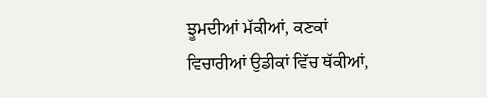ਝੂਮਦੀਆਂ ਮੱਕੀਆਂ, ਕਣਕਾਂ
ਵਿਚਾਰੀਆਂ ਉਡੀਕਾਂ ਵਿੱਚ ਥੱਕੀਆਂ,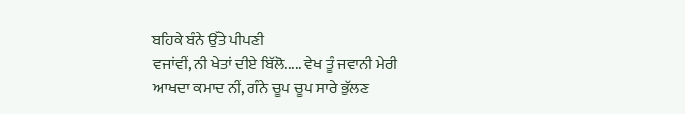ਬਹਿਕੇ ਬੰਨੇ ਉੱਤੇ ਪੀਪਣੀ
ਵਜਾਂਵੀਂ, ਨੀ ਖੇਤਾਂ ਦੀਏ ਬਿੱਲੋ..... ਵੇਖ ਤੂੰ ਜਵਾਨੀ ਮੇਰੀ
ਆਖਦਾ ਕਮਾਦ ਨੀਂ, ਗੰਨੇ ਚੂਪ ਚੂਪ ਸਾਰੇ ਭੁੱਲਣ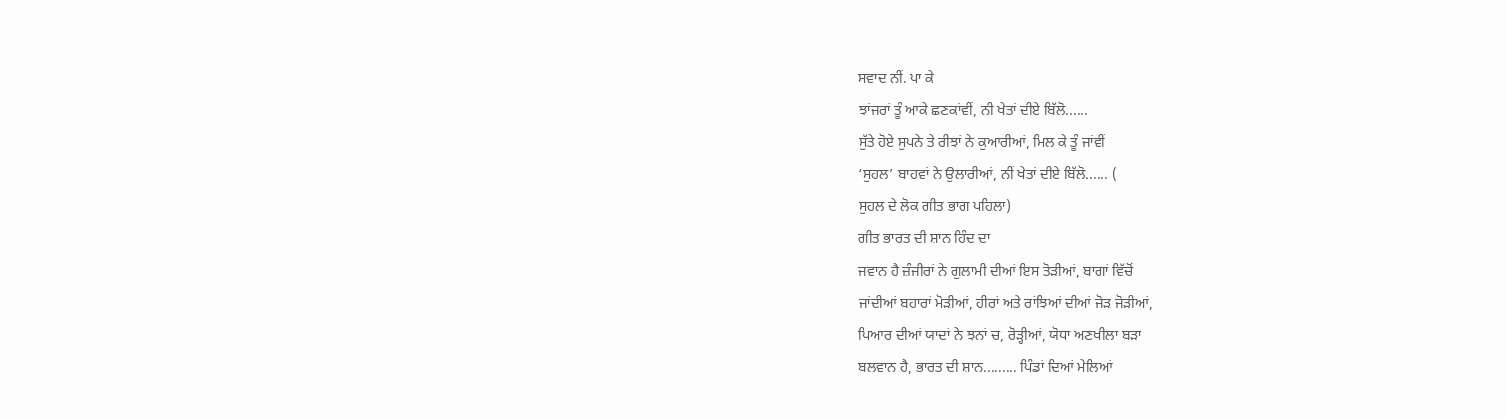ਸਵਾਦ ਨੀਂ. ਪਾ ਕੇ
ਝਾਂਜਰਾਂ ਤੂੰ ਆਕੇ ਛਣਕਾਂਵੀਂ, ਨੀ ਖੇਤਾਂ ਦੀਏ ਬਿੱਲੋ......
ਸੁੱਤੇ ਹੋਏ ਸੁਪਨੇ ਤੇ ਰੀਝਾਂ ਨੇ ਕੁਆਰੀਆਂ, ਮਿਲ ਕੇ ਤੂੰ ਜਾਂਵੀਂ
‘ਸੁਹਲ’ ਬਾਹਵਾਂ ਨੇ ਉਲਾਰੀਆਂ, ਨੀਂ ਖੇਤਾਂ ਦੀਏ ਬਿੱਲੋ...... (
ਸੁਹਲ ਦੇ ਲੋਕ ਗੀਤ ਭਾਗ ਪਹਿਲਾ)
ਗੀਤ ਭਾਰਤ ਦੀ ਸ਼ਾਨ ਹਿੰਦ ਦਾ
ਜਵਾਨ ਹੈ ਜ਼ੰਜੀਰਾਂ ਨੇ ਗੁਲਾਮੀ ਦੀਆਂ ਇਸ ਤੋੜੀਆਂ, ਬਾਗਾਂ ਵਿੱਚੋਂ
ਜਾਂਦੀਆਂ ਬਹਾਰਾਂ ਮੋੜੀਆਂ, ਹੀਰਾਂ ਅਤੇ ਰਾਂਝਿਆਂ ਦੀਆਂ ਜੋੜ ਜੋੜੀਆਂ,
ਪਿਆਰ ਦੀਆਂ ਯਾਦਾਂ ਨੇ ਝਨਾਂ ਚ, ਰੋੜ੍ਹੀਆਂ, ਯੋਧਾ ਅਣਖੀਲਾ ਬੜਾ
ਬਲਵਾਨ ਹੈ, ਭਾਰਤ ਦੀ ਸ਼ਾਨ......... ਪਿੰਡਾਂ ਦਿਆਂ ਮੇਲਿਆਂ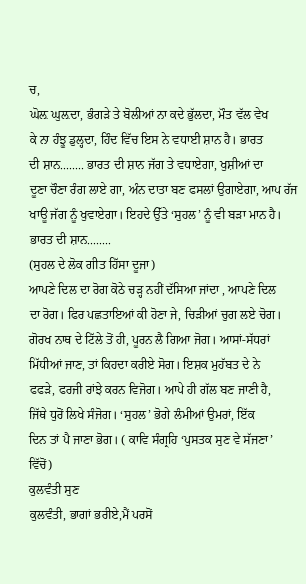ਚ,
ਘੋਲ਼ ਘੁਲ਼ਦਾ, ਭੰਗੜੇ ਤੇ ਬੋਲੀਆਂ ਨਾ ਕਦੇ ਭੁੱਲਦਾ, ਮੌਤ ਵੱਲ ਵੇਖ
ਕੇ ਨਾ ਹੰਝੂ ਡੁਲ੍ਹਦਾ, ਹਿੰਦ ਵਿੱਚ ਇਸ ਨੇ ਵਧਾਈ ਸ਼ਾਨ ਹੈ। ਭਾਰਤ
ਦੀ ਸ਼ਾਨ........ ਭਾਰਤ ਦੀ ਸ਼ਾਨ ਜੱਗ ਤੇ ਵਧਾਏਗਾ, ਖੁਸ਼ੀਆਂ ਦਾ
ਦੂਣਾ ਚੌਣਾ ਰੰਗ ਲਾਏ ਗਾ, ਅੰਨ ਦਾਤਾ ਬਣ ਫਸਲਾਂ ਉਗਾਏਗਾ, ਆਪ ਰੱਜ
ਖਾਊ ਜੱਗ ਨੂੰ ਖੁਵਾਏਗਾ। ਇਹਦੇ ਉੱਤੇ ‘ਸੁਹਲ’ ਨੂੰ ਵੀ ਬੜਾ ਮਾਨ ਹੈ।
ਭਾਰਤ ਦੀ ਸ਼ਾਨ........
(ਸੁਹਲ ਦੇ ਲੋਕ ਗੀਤ ਹਿੱਸਾ ਦੂਜਾ)
ਆਪਣੇ ਦਿਲ ਦਾ ਰੋਗ ਕੋਠੇ ਚੜ੍ਹ ਨਹੀਂ ਦੱਸਿਆ ਜਾਂਦਾ , ਆਪਣੇ ਦਿਲ
ਦਾ ਰੋਗ। ਫਿਰ ਪਛਤਾਇਆਂ ਕੀ ਹੋਣਾ ਜੇ, ਚਿੜੀਆਂ ਚੁਗ ਲਏ ਚੋਗ।
ਗੋਰਖ ਨਾਥ ਦੇ ਟਿੱਲੇ ਤੋਂ ਹੀ, ਪੂਰਨ ਲੈ ਗਿਆ ਜੋਗ। ਆਸਾਂ-ਸੱਧਰਾਂ
ਮਿੱਧੀਆਂ ਜਾਣ, ਤਾਂ ਕਿਹਦਾ ਕਰੀਏ ਸੋਗ। ਇਸ਼ਕ ਮੁਹੱਬਤ ਦੇ ਨੇ
ਫਫੜੇ, ਫਰਜੀ ਰਾਂਝੇ ਕਰਨ ਵਿਜੋਗ। ਆਪੇ ਹੀ ਗੱਲ ਬਣ ਜਾਣੀ ਹੈ,
ਜਿੱਥੇ ਧੁਰੋਂ ਲਿਖੇ ਸੰਜੋਗ। ‘ਸੁਹਲ’ ਭੋਗੇ ਲੰਮੀਆਂ ਉਮਰਾਂ, ਇੱਕ
ਦਿਨ ਤਾਂ ਪੈ ਜਾਣਾ ਭੋਗ। ( ਕਾਵਿ ਸੰਗ੍ਰਹਿ ‘ਪੁਸਤਕ ਸੁਣ ਵੇ ਸੱਜਣਾ’
ਵਿੱਚੋਂ)
ਕੁਲਵੰਤੀ ਸੁਣ
ਕੁਲਵੰਤੀ, ਭਾਗਾਂ ਭਰੀਏ,ਮੈਂ ਪਰਸੋਂ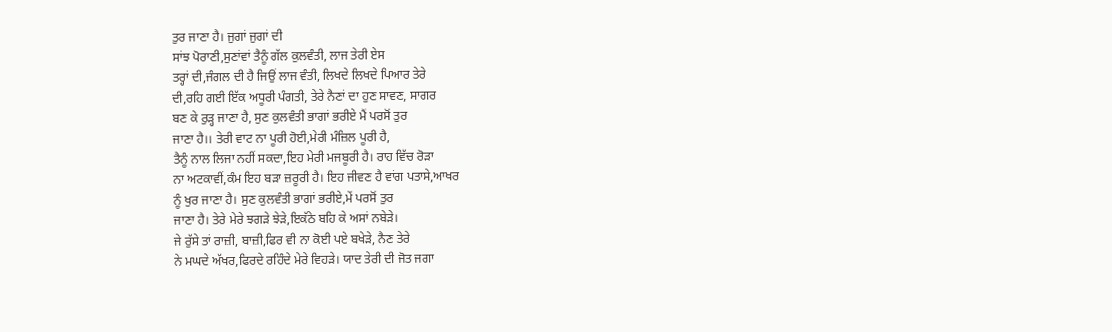ਤੁਰ ਜਾਣਾ ਹੈ। ਜੁਗਾਂ ਜੁਗਾਂ ਦੀ
ਸਾਂਝ ਪੋਰਾਣੀ,ਸੁਣਾਂਵਾਂ ਤੈਨੂੰ ਗੱਲ ਕੁਲਵੰਤੀ, ਲਾਜ ਤੇਰੀ ਏਸ
ਤਰ੍ਹਾਂ ਦੀ,ਜੰਗਲ ਦੀ ਹੈ ਜਿਉਂ ਲਾਜ ਵੰਤੀ, ਲਿਖਦੇ ਲਿਖਦੇ ਪਿਆਰ ਤੇਰੇ
ਦੀ,ਰਹਿ ਗਈ ਇੱਕ ਅਧੂਰੀ ਪੰਗਤੀ, ਤੇਰੇ ਨੈਣਾਂ ਦਾ ਹੁਣ ਸਾਵਣ, ਸਾਗਰ
ਬਣ ਕੇ ਰੁੜ੍ਹ ਜਾਣਾ ਹੈ, ਸੁਣ ਕੁਲਵੰਤੀ ਭਾਗਾਂ ਭਰੀਏ ਮੈਂ ਪਰਸੋਂ ਤੁਰ
ਜਾਣਾ ਹੈ।। ਤੇਰੀ ਵਾਟ ਨਾ ਪੂਰੀ ਹੋਈ,ਮੇਰੀ ਮੰਜ਼ਿਲ ਪੂਰੀ ਹੈ,
ਤੈਨੂੰ ਨਾਲ ਲਿਜਾ ਨਹੀਂ ਸਕਦਾ,ਇਹ ਮੇਰੀ ਮਜਬੂਰੀ ਹੈ। ਰਾਹ ਵਿੱਚ ਰੋੜਾ
ਨਾ ਅਟਕਾਵੀਂ,ਕੰਮ ਇਹ ਬੜਾ ਜ਼ਰੂਰੀ ਹੈ। ਇਹ ਜੀਵਣ ਹੈ ਵਾਂਗ ਪਤਾਸੇ,ਆਖਰ
ਨੂੰ ਖੁਰ ਜਾਣਾ ਹੈ। ਸੁਣ ਕੁਲਵੰਤੀ ਭਾਗਾਂ ਭਰੀਏ,ਮੇਂ ਪਰਸੋਂ ਤੁਰ
ਜਾਣਾ ਹੈ। ਤੇਰੇ ਮੇਰੇ ਝਗੜੇ ਝੇੜੇ,ਇਕੱਠੇ ਬਹਿ ਕੇ ਅਸਾਂ ਨਬੇੜੇ।
ਜੇ ਰੁੱਸੇ ਤਾਂ ਰਾਜ਼ੀ, ਬਾਜ਼ੀ,ਫਿਰ ਵੀ ਨਾ ਕੋਈ ਪਏ ਬਖੇੜੇ, ਨੈਣ ਤੇਰੇ
ਨੇ ਮਘਦੇ ਅੱਖਰ,ਫਿਰਦੇ ਰਹਿੰਦੇ ਮੇਰੇ ਵਿਹੜੇ। ਯਾਦ ਤੇਰੀ ਦੀ ਜੋਤ ਜਗਾ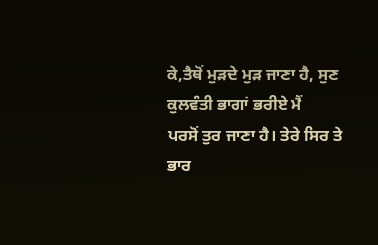ਕੇ,ਤੈਥੋਂ ਮੁੜਦੇ ਮੁੜ ਜਾਣਾ ਹੈ, ਸੁਣ ਕੁਲਵੰਤੀ ਭਾਗਾਂ ਭਰੀਏ ਮੈਂ
ਪਰਸੋਂ ਤੁਰ ਜਾਣਾ ਹੈ। ਤੇਰੇ ਸਿਰ ਤੇ ਭਾਰ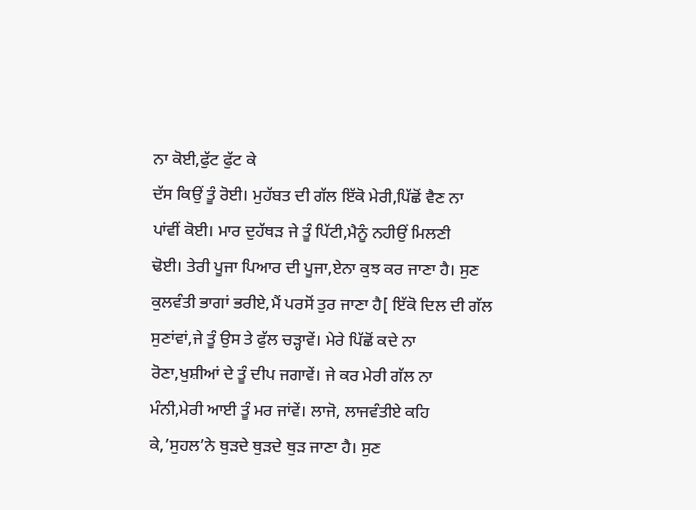ਨਾ ਕੋਈ,ਫੁੱਟ ਫੁੱਟ ਕੇ
ਦੱਸ ਕਿਉਂ ਤੂੰ ਰੋਈ। ਮੁਹੱਬਤ ਦੀ ਗੱਲ ਇੱਕੋ ਮੇਰੀ,ਪਿੱਛੋਂ ਵੈਣ ਨਾ
ਪਾਂਵੀਂ ਕੋਈ। ਮਾਰ ਦੁਹੱਥੜ ਜੇ ਤੂੰ ਪਿੱਟੀ,ਮੈਨੂੰ ਨਹੀਉਂ ਮਿਲਣੀ
ਢੋਈ। ਤੇਰੀ ਪੂਜਾ ਪਿਆਰ ਦੀ ਪੂਜਾ,ਏਨਾ ਕੁਝ ਕਰ ਜਾਣਾ ਹੈ। ਸੁਣ
ਕੁਲਵੰਤੀ ਭਾਗਾਂ ਭਰੀਏ,ਮੈਂ ਪਰਸੋਂ ਤੁਰ ਜਾਣਾ ਹੈ[ ਇੱਕੋ ਦਿਲ ਦੀ ਗੱਲ
ਸੁਣਾਂਵਾਂ,ਜੇ ਤੂੰ ਉਸ ਤੇ ਫੁੱਲ ਚੜ੍ਹਾਵੇਂ। ਮੇਰੇ ਪਿੱਛੋਂ ਕਦੇ ਨਾ
ਰੋਣਾ,ਖੁਸ਼ੀਆਂ ਦੇ ਤੂੰ ਦੀਪ ਜਗਾਵੇਂ। ਜੇ ਕਰ ਮੇਰੀ ਗੱਲ ਨਾ
ਮੰਨੀ,ਮੇਰੀ ਆਈ ਤੂੰ ਮਰ ਜਾਂਵੇਂ। ਲਾਜੋ, ਲਾਜਵੰਤੀਏ ਕਹਿ
ਕੇ,’ਸੁਹਲ’ਨੇ ਥੁੜਦੇ ਥੁੜਦੇ ਥੁੜ ਜਾਣਾ ਹੈ। ਸੁਣ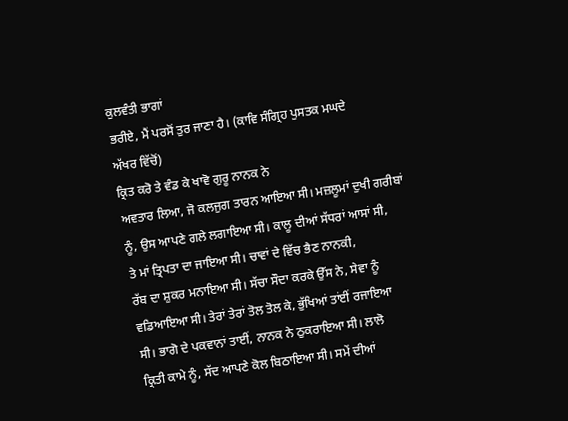ਕੁਲਵੰਤੀ ਭਾਗਾਂ
ਭਰੀਏ, ਮੈਂ ਪਰਸੋਂ ਤੁਰ ਜਾਣਾ ਹੈ। (ਕਾਵਿ ਸੰਗ੍ਰਿਹ ਪੁਸਤਕ ਮਘਦੇ
ਅੱਖਰ ਵਿੱਚੋਂ)
ਕ੍ਰਿਤ ਕਰੋ ਤੇ ਵੰਡ ਕੇ ਖਾਵੋ ਗੁਰੂ ਨਾਨਕ ਨੇ
ਅਵਤਾਰ ਲਿਆ, ਜੋ ਕਲਜੁਗ ਤਾਰਨ ਆਇਆ ਸੀ। ਮਜ਼ਲੂਮਾਂ ਦੁਖੀ ਗਰੀਬਾਂ
ਨੂੰ, ਉਸ ਆਪਣੇ ਗਲੇ ਲਗਾਇਆ ਸੀ। ਕਾਲੂ ਦੀਆਂ ਸੱਧਰਾਂ ਆਸਾਂ ਸੀ,
ਤੇ ਮਾਂ ਤ੍ਰਿਪਤਾ ਦਾ ਜਾਇਆ ਸੀ। ਚਾਵਾਂ ਦੇ ਵਿੱਚ ਭੈਣ ਨਾਨਕੀ,
ਰੱਬ ਦਾ ਸ਼ੁਕਰ ਮਨਾਇਆ ਸੀ। ਸੱਚਾ ਸੌਦਾ ਕਰਕੇ ਉੱਸ ਨੇ, ਸੇਵਾ ਨੂੰ
ਵਡਿਆਇਆ ਸੀ। ਤੇਰਾਂ ਤੇਰਾਂ ਤੋਲ ਤੋਲ ਕੇ, ਭੁੱਖਿਆਂ ਤਾਂਈਂ ਰਜਾਇਆ
ਸੀ। ਭਾਗੋ ਦੇ ਪਕਵਾਨਾਂ ਤਾਈਂ, ਨਾਨਕ ਨੇ ਠੁਕਰਾਇਆ ਸੀ। ਲਾਲੋ
ਕ੍ਰਿਤੀ ਕਾਮੇ ਨੂੰ, ਸੱਦ ਆਪਣੇ ਕੋਲ ਬਿਠਾਇਆ ਸੀ। ਸਮੇਂ ਦੀਆਂ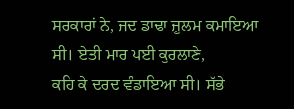ਸਰਕਾਰਾਂ ਨੇ, ਜਦ ਡਾਢਾ ਜ਼ੁਲਮ ਕਮਾਇਆ ਸੀ। ਏਤੀ ਮਾਰ ਪਈ ਕੁਰਲਾਣੇ,
ਕਹਿ ਕੇ ਦਰਦ ਵੰਡਾਇਆ ਸੀ। ਸੱਭੇ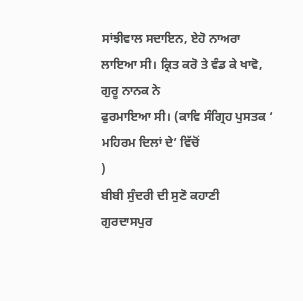ਸਾਂਝੀਵਾਲ ਸਦਾਇਨ, ਏਹੋ ਨਾਅਰਾ
ਲਾਇਆ ਸੀ। ਕ੍ਰਿਤ ਕਰੋ ਤੇ ਵੰਡ ਕੇ ਖਾਵੋ, ਗੁਰੂ ਨਾਨਕ ਨੇ
ਫੁਰਮਾਇਆ ਸੀ। (ਕਾਵਿ ਸੰਗ੍ਰਿਹ ਪੁਸਤਕ ‘ ਮਹਿਰਮ ਦਿਲਾਂ ਦੇ’ ਵਿੱਚੋਂ
)
ਬੀਬੀ ਸੁੰਦਰੀ ਦੀ ਸੁਣੋ ਕਹਾਣੀ
ਗੁਰਦਾਸਪੁਰ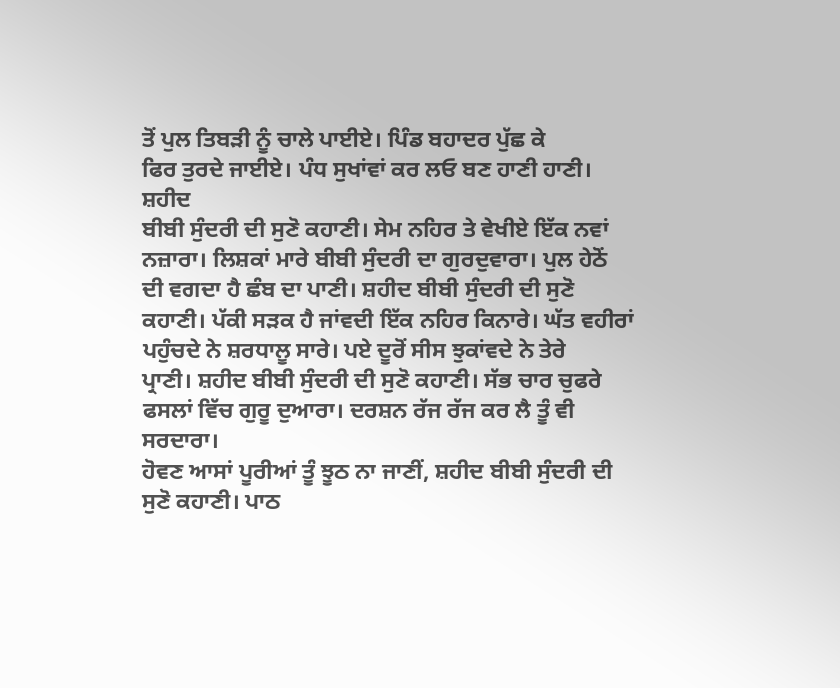ਤੋਂ ਪੁਲ ਤਿਬੜੀ ਨੂੰ ਚਾਲੇ ਪਾਈਏ। ਪਿੰਡ ਬਹਾਦਰ ਪੁੱਛ ਕੇ
ਫਿਰ ਤੁਰਦੇ ਜਾਈਏ। ਪੰਧ ਸੁਖਾਂਵਾਂ ਕਰ ਲਓ ਬਣ ਹਾਣੀ ਹਾਣੀ। ਸ਼ਹੀਦ
ਬੀਬੀ ਸੁੰਦਰੀ ਦੀ ਸੁਣੋ ਕਹਾਣੀ। ਸੇਮ ਨਹਿਰ ਤੇ ਵੇਖੀਏ ਇੱਕ ਨਵਾਂ
ਨਜ਼ਾਰਾ। ਲਿਸ਼ਕਾਂ ਮਾਰੇ ਬੀਬੀ ਸੁੰਦਰੀ ਦਾ ਗੁਰਦੁਵਾਰਾ। ਪੁਲ ਹੇਠੋਂ
ਦੀ ਵਗਦਾ ਹੈ ਛੰਬ ਦਾ ਪਾਣੀ। ਸ਼ਹੀਦ ਬੀਬੀ ਸੁੰਦਰੀ ਦੀ ਸੁਣੋ
ਕਹਾਣੀ। ਪੱਕੀ ਸੜਕ ਹੈ ਜਾਂਵਦੀ ਇੱਕ ਨਹਿਰ ਕਿਨਾਰੇ। ਘੱਤ ਵਹੀਰਾਂ
ਪਹੁੰਚਦੇ ਨੇ ਸ਼ਰਧਾਲੂ ਸਾਰੇ। ਪਏ ਦੂਰੋਂ ਸੀਸ ਝੁਕਾਂਵਦੇ ਨੇ ਤੇਰੇ
ਪ੍ਰਾਣੀ। ਸ਼ਹੀਦ ਬੀਬੀ ਸੁੰਦਰੀ ਦੀ ਸੁਣੋ ਕਹਾਣੀ। ਸੱਭ ਚਾਰ ਚੁਫਰੇ
ਫਸਲਾਂ ਵਿੱਚ ਗੁਰੂ ਦੁਆਰਾ। ਦਰਸ਼ਨ ਰੱਜ ਰੱਜ ਕਰ ਲੈ ਤੂੰ ਵੀ ਸਰਦਾਰਾ।
ਹੋਵਣ ਆਸਾਂ ਪੂਰੀਆਂ ਤੂੰ ਝੂਠ ਨਾ ਜਾਣੀਂ, ਸ਼ਹੀਦ ਬੀਬੀ ਸੁੰਦਰੀ ਦੀ
ਸੁਣੋ ਕਹਾਣੀ। ਪਾਠ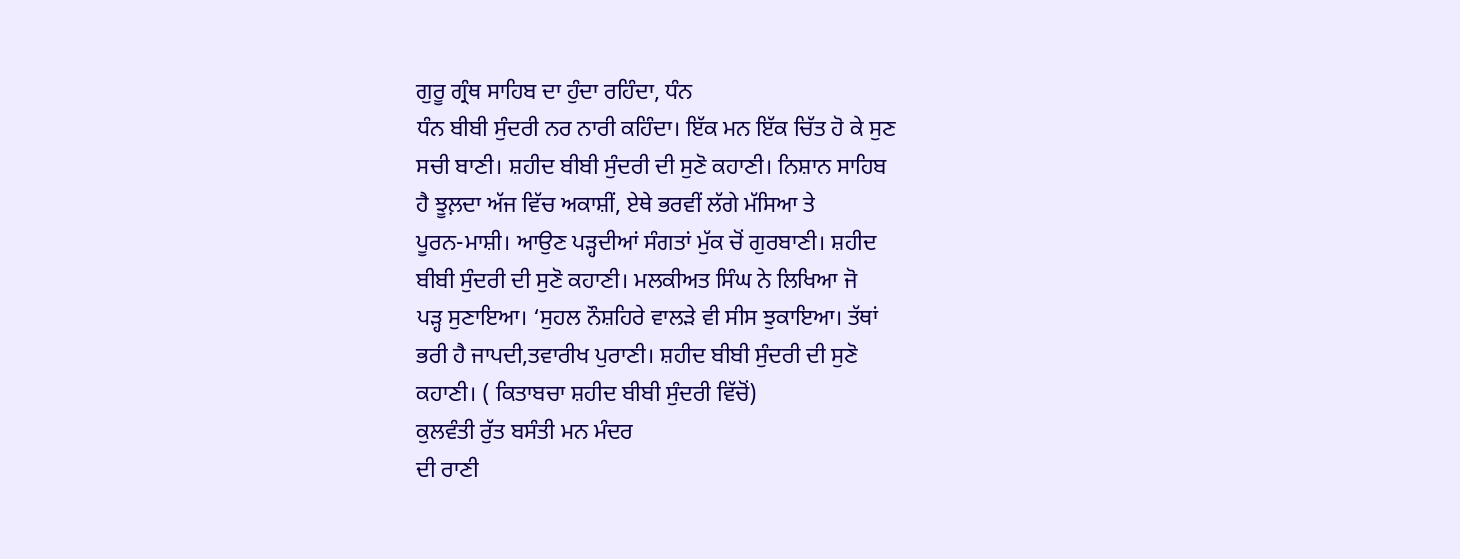ਗੁਰੂ ਗ੍ਰੰਥ ਸਾਹਿਬ ਦਾ ਹੁੰਦਾ ਰਹਿੰਦਾ, ਧੰਨ
ਧੰਨ ਬੀਬੀ ਸੁੰਦਰੀ ਨਰ ਨਾਰੀ ਕਹਿੰਦਾ। ਇੱਕ ਮਨ ਇੱਕ ਚਿੱਤ ਹੋ ਕੇ ਸੁਣ
ਸਚੀ ਬਾਣੀ। ਸ਼ਹੀਦ ਬੀਬੀ ਸੁੰਦਰੀ ਦੀ ਸੁਣੋ ਕਹਾਣੀ। ਨਿਸ਼ਾਨ ਸਾਹਿਬ
ਹੈ ਝੂਲ਼ਦਾ ਅੱਜ ਵਿੱਚ ਅਕਾਸ਼ੀਂ, ਏਥੇ ਭਰਵੀਂ ਲੱਗੇ ਮੱਸਿਆ ਤੇ
ਪੂਰਨ-ਮਾਸ਼ੀ। ਆਉਣ ਪੜ੍ਹਦੀਆਂ ਸੰਗਤਾਂ ਮੁੱਕ ਚੋਂ ਗੁਰਬਾਣੀ। ਸ਼ਹੀਦ
ਬੀਬੀ ਸੁੰਦਰੀ ਦੀ ਸੁਣੋ ਕਹਾਣੀ। ਮਲਕੀਅਤ ਸਿੰਘ ਨੇ ਲਿਖਿਆ ਜੋ
ਪੜ੍ਹ ਸੁਣਾਇਆ। ‘ਸੁਹਲ ਨੌਸ਼ਹਿਰੇ ਵਾਲੜੇ ਵੀ ਸੀਸ ਝੁਕਾਇਆ। ਤੱਥਾਂ
ਭਰੀ ਹੈ ਜਾਪਦੀ,ਤਵਾਰੀਖ ਪੁਰਾਣੀ। ਸ਼ਹੀਦ ਬੀਬੀ ਸੁੰਦਰੀ ਦੀ ਸੁਣੋ
ਕਹਾਣੀ। ( ਕਿਤਾਬਚਾ ਸ਼ਹੀਦ ਬੀਬੀ ਸੁੰਦਰੀ ਵਿੱਚੋਂ)
ਕੁਲਵੰਤੀ ਰੁੱਤ ਬਸੰਤੀ ਮਨ ਮੰਦਰ
ਦੀ ਰਾਣੀ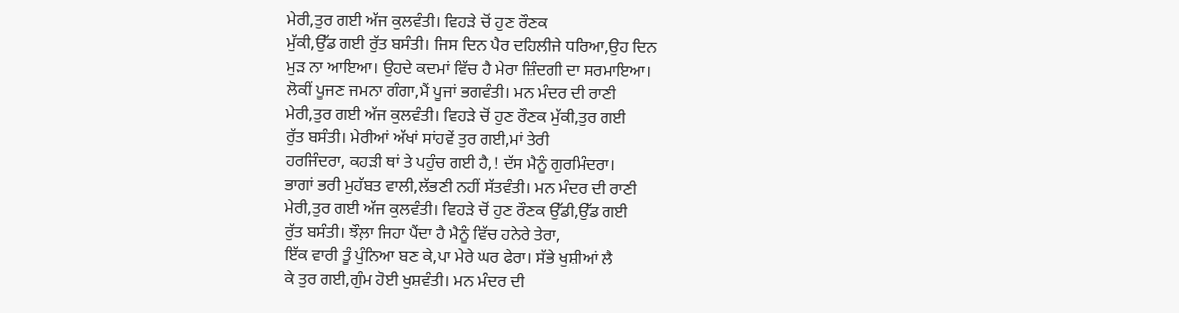ਮੇਰੀ,ਤੁਰ ਗਈ ਅੱਜ ਕੁਲਵੰਤੀ। ਵਿਹੜੇ ਚੋਂ ਹੁਣ ਰੌਣਕ
ਮੁੱਕੀ,ਉੱਡ ਗਈ ਰੁੱਤ ਬਸੰਤੀ। ਜਿਸ ਦਿਨ ਪੈਰ ਦਹਿਲੀਜੇ ਧਰਿਆ,ਉਹ ਦਿਨ
ਮੁੜ ਨਾ ਆਇਆ। ਉਹਦੇ ਕਦਮਾਂ ਵਿੱਚ ਹੈ ਮੇਰਾ ਜ਼ਿੰਦਗੀ ਦਾ ਸਰਮਾਇਆ।
ਲੋਕੀਂ ਪੂਜਣ ਜਮਨਾ ਗੰਗਾ,ਮੈਂ ਪੂਜਾਂ ਭਗਵੰਤੀ। ਮਨ ਮੰਦਰ ਦੀ ਰਾਣੀ
ਮੇਰੀ,ਤੁਰ ਗਈ ਅੱਜ ਕੁਲਵੰਤੀ। ਵਿਹੜੇ ਚੋਂ ਹੁਣ ਰੌਣਕ ਮੁੱਕੀ,ਤੁਰ ਗਈ
ਰੁੱਤ ਬਸੰਤੀ। ਮੇਰੀਆਂ ਅੱਖਾਂ ਸਾਂਹਵੇਂ ਤੁਰ ਗਈ,ਮਾਂ ਤੇਰੀ
ਹਰਜਿੰਦਰਾ, ਕਹੜੀ ਥਾਂ ਤੇ ਪਹੁੰਚ ਗਈ ਹੈ,! ਦੱਸ ਮੈਨੂੰ ਗੁਰਮਿੰਦਰਾ।
ਭਾਗਾਂ ਭਰੀ ਮੁਹੱਬਤ ਵਾਲੀ,ਲੱਭਣੀ ਨਹੀਂ ਸੱਤਵੰਤੀ। ਮਨ ਮੰਦਰ ਦੀ ਰਾਣੀ
ਮੇਰੀ,ਤੁਰ ਗਈ ਅੱਜ ਕੁਲਵੰਤੀ। ਵਿਹੜੇ ਚੋਂ ਹੁਣ ਰੌਣਕ ਉੱਡੀ,ਉੱਡ ਗਈ
ਰੁੱਤ ਬਸੰਤੀ। ਝੌਲ਼ਾ ਜਿਹਾ ਪੈਂਦਾ ਹੈ ਮੈਨੂੰ ਵਿੱਚ ਹਨੇਰੇ ਤੇਰਾ,
ਇੱਕ ਵਾਰੀ ਤੂੰ ਪੁੰਨਿਆ ਬਣ ਕੇ,ਪਾ ਮੇਰੇ ਘਰ ਫੇਰਾ। ਸੱਭੇ ਖੁਸ਼ੀਆਂ ਲੈ
ਕੇ ਤੁਰ ਗਈ,ਗੁੰਮ ਹੋਈ ਖੁਸ਼ਵੰਤੀ। ਮਨ ਮੰਦਰ ਦੀ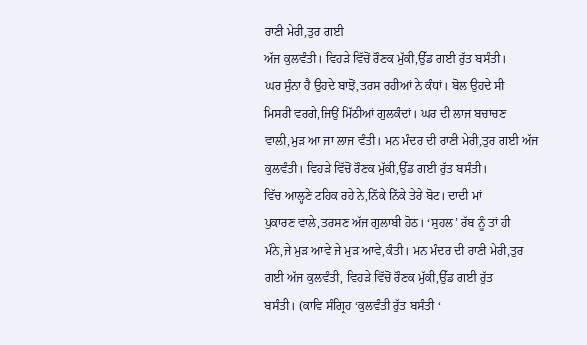ਰਾਣੀ ਮੇਰੀ,ਤੁਰ ਗਈ
ਅੱਜ ਕੁਲਵੰਤੀ। ਵਿਹੜੇ ਵਿੱਚੋਂ ਰੌਣਕ ਮੁੱਕੀ,ਉੱਡ ਗਈ ਰੁੱਤ ਬਸੰਤੀ।
ਘਰ ਸੁੰਨਾ ਹੈ ਉਹਦੇ ਬਾਝੋਂ,ਤਰਸ ਰਹੀਆਂ ਨੇ ਕੰਧਾਂ। ਬੋਲ ਉਹਦੇ ਸੀ
ਮਿਸਰੀ ਵਰਗੇ,ਜਿਉਂ ਮਿੱਠੀਆਂ ਗੁਲਕੰਦਾਂ। ਘਰ ਦੀ ਲਾਜ ਬਚਾਚਣ
ਵਾਲੀ,ਮੁੜ ਆ ਜਾ ਲਾਜ ਵੰਤੀ। ਮਨ ਮੰਦਰ ਦੀ ਰਾਣੀ ਮੇਰੀ,ਤੁਰ ਗਈ ਅੱਜ
ਕੁਲਵੰਤੀ। ਵਿਹੜੇ ਵਿੱਚੋਂ ਰੌਣਕ ਮੁੱਕੀ,ਉੱਡ ਗਈ ਰੁੱਤ ਬਸੰਤੀ।
ਵਿੱਚ ਆਲ੍ਹਣੇ ਟਹਿਕ ਰਹੇ ਨੇ,ਨਿੱਕੇ ਨਿੱਕੇ ਤੇਰੇ ਬੋਟ। ਦਾਦੀ ਮਾਂ
ਪੁਕਾਰਣ ਵਾਲੇ,ਤਰਸਣ ਅੱਜ ਗੁਲਾਬੀ ਹੋਠ। ‘ਸੁਹਲ’ ਰੱਬ ਨੂੰ ਤਾਂ ਹੀ
ਮੰਨੇ,ਜੇ ਮੁੜ ਆਵੇ ਜੇ ਮੁੜ ਆਵੇ,ਕੰਤੀ। ਮਨ ਮੰਦਰ ਦੀ ਰਾਣੀ ਮੇਰੀ,ਤੁਰ
ਗਈ ਅੱਜ ਕੁਲਵੰਤੀ, ਵਿਹੜੇ ਵਿੱਚੋਂ ਰੌਣਕ ਮੁੱਕੀ,ਉੱਡ ਗਈ ਰੁੱਤ
ਬਸੰਤੀ। (ਕਾਵਿ ਸੰਗ੍ਰਿਹ ‘ਕੁਲਵੰਤੀ ਰੁੱਤ ਬਸੰਤੀ ‘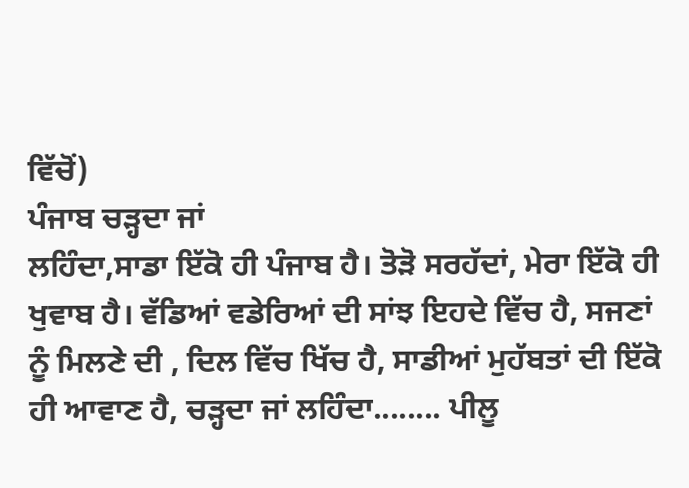ਵਿੱਚੋਂ)
ਪੰਜਾਬ ਚੜ੍ਹਦਾ ਜਾਂ
ਲਹਿੰਦਾ,ਸਾਡਾ ਇੱਕੋ ਹੀ ਪੰਜਾਬ ਹੈ। ਤੋੜੋ ਸਰਹੱਦਾਂ, ਮੇਰਾ ਇੱਕੋ ਹੀ
ਖੁਵਾਬ ਹੈ। ਵੱਡਿਆਂ ਵਡੇਰਿਆਂ ਦੀ ਸਾਂਝ ਇਹਦੇ ਵਿੱਚ ਹੈ, ਸਜਣਾਂ
ਨੂੰ ਮਿਲਣੇ ਦੀ , ਦਿਲ ਵਿੱਚ ਖਿੱਚ ਹੈ, ਸਾਡੀਆਂ ਮੁਹੱਬਤਾਂ ਦੀ ਇੱਕੋ
ਹੀ ਆਵਾਣ ਹੈ, ਚੜ੍ਹਦਾ ਜਾਂ ਲਹਿੰਦਾ........ ਪੀਲੂ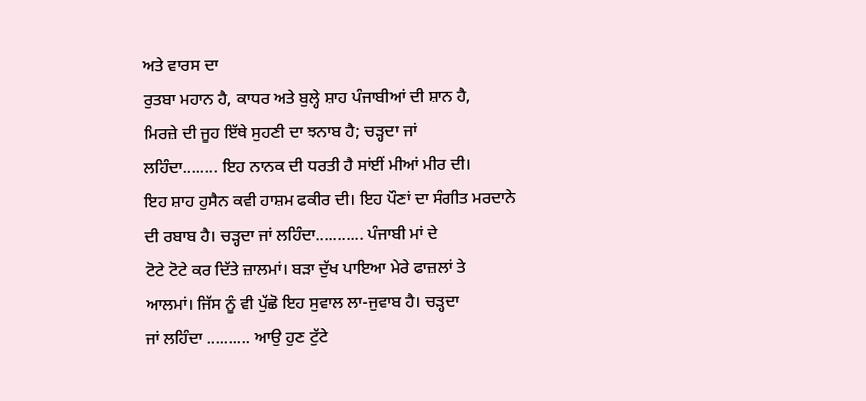ਅਤੇ ਵਾਰਸ ਦਾ
ਰੁਤਬਾ ਮਹਾਨ ਹੈ, ਕਾਧਰ ਅਤੇ ਬੁਲ੍ਹੇ ਸ਼ਾਹ ਪੰਜਾਬੀਆਂ ਦੀ ਸ਼ਾਨ ਹੈ,
ਮਿਰਜ਼ੇ ਦੀ ਜੂਹ ਇੱਥੇ ਸੁਹਣੀ ਦਾ ਝਨਾਬ ਹੈ; ਚੜ੍ਹਦਾ ਜਾਂ
ਲਹਿੰਦਾ........ ਇਹ ਨਾਨਕ ਦੀ ਧਰਤੀ ਹੈ ਸਾਂਈਂ ਮੀਆਂ ਮੀਰ ਦੀ।
ਇਹ ਸ਼ਾਹ ਹੁਸੈਨ ਕਵੀ ਹਾਸ਼ਮ ਫਕੀਰ ਦੀ। ਇਹ ਪੌਣਾਂ ਦਾ ਸੰਗੀਤ ਮਰਦਾਨੇ
ਦੀ ਰਬਾਬ ਹੈ। ਚੜ੍ਹਦਾ ਜਾਂ ਲਹਿੰਦਾ........... ਪੰਜਾਬੀ ਮਾਂ ਦੇ
ਟੋਟੇ ਟੋਟੇ ਕਰ ਦਿੱਤੇ ਜ਼ਾਲਮਾਂ। ਬੜਾ ਦੁੱਖ ਪਾਇਆ ਮੇਰੇ ਫਾਜ਼ਲਾਂ ਤੇ
ਆਲਮਾਂ। ਜਿੱਸ ਨੂੰ ਵੀ ਪੁੱਛੋ ਇਹ ਸੁਵਾਲ ਲਾ-ਜੁਵਾਬ ਹੈ। ਚੜ੍ਹਦਾ
ਜਾਂ ਲਹਿੰਦਾ .......... ਆਉ ਹੁਣ ਟੁੱਟੇ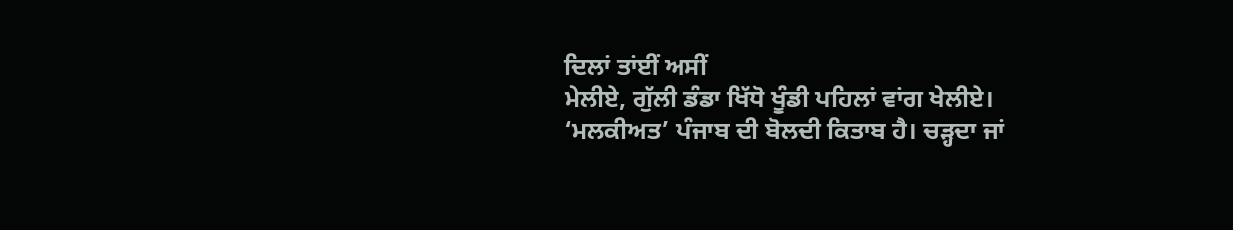ਦਿਲਾਂ ਤਾਂਈਂ ਅਸੀਂ
ਮੇਲੀਏ, ਗੁੱਲੀ ਡੰਡਾ ਖਿੱਧੋ ਖੂੰਡੀ ਪਹਿਲਾਂ ਵਾਂਗ ਖੇਲੀਏ।
‘ਮਲਕੀਅਤ’ ਪੰਜਾਬ ਦੀ ਬੋਲਦੀ ਕਿਤਾਬ ਹੈ। ਚੜ੍ਹਦਾ ਜਾਂ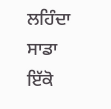ਲਹਿੰਦਾ ਸਾਡਾ
ਇੱਕੋ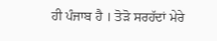ਹੀ ਪੰਜਾਬ ਹੈ । ਤੋੜੋ ਸਰਹੱਦਾਂ ਮੇਰੇ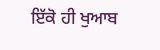ਇੱਕੋ ਹੀ ਖੁਆਬ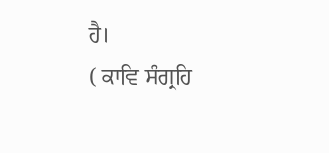ਹੈ।
( ਕਾਵਿ ਸੰਗ੍ਰਹਿ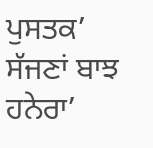ਪੁਸਤਕ’ ਸੱਜਣਾਂ ਬਾਝ ਹਨੇਰਾ’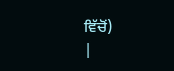ਵਿੱਚੋਂ)
|